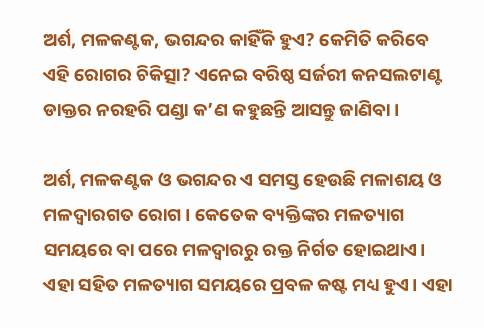ଅର୍ଶ, ମଳକଣ୍ଟକ, ଭଗନ୍ଦର କାହିଁକି ହୁଏ? କେମିତି କରିବେ ଏହି ରୋଗର ଚିକିତ୍ସା? ଏନେଇ ବରିଷ୍ଠ ସର୍ଜରୀ କନସଲଟାଣ୍ଟ ଡାକ୍ତର ନରହରି ପଣ୍ଡା କ’ଣ କହୁଛନ୍ତି ଆସନ୍ତୁ ଜାଣିବା।

ଅର୍ଶ, ମଳକଣ୍ଟକ ଓ ଭଗନ୍ଦର ଏ ସମସ୍ତ ହେଉଛି ମଳାଶୟ ଓ ମଳଦ୍ଵାରଗତ ରୋଗ। କେତେକ ବ୍ୟକ୍ତିଙ୍କର ମଳତ୍ୟାଗ ସମୟରେ ବା ପରେ ମଳଦ୍ଵାରରୁ ରକ୍ତ ନିର୍ଗତ ହୋଇଥାଏ। ଏହା ସହିତ ମଳତ୍ୟାଗ ସମୟରେ ପ୍ରବଳ କଷ୍ଟ ମଧ୍ୟ ହୁଏ। ଏହା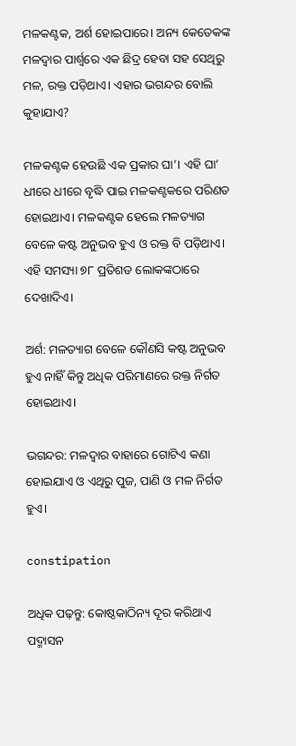ମଳକଣ୍ଟକ, ଅର୍ଶ ହୋଇପାରେ। ଅନ୍ୟ କେତେକଙ୍କ ମଳଦ୍ଵାର ପାର୍ଶ୍ୱରେ ଏକ ଛିଦ୍ର ହେବା ସହ ସେଥିରୁ ମଳ, ରକ୍ତ ପଡ଼ିଥାଏ। ଏହାର ଭଗନ୍ଦର ବୋଲି କୁହାଯାଏ?

ମଳକଣ୍ଟକ ହେଉଛି ଏକ ପ୍ରକାର ଘା’। ଏହି ଘା’ ଧୀରେ ଧୀରେ ବୃଦ୍ଧି ପାଇ ମଳକଣ୍ଟକରେ ପରିଣତ ହୋଇଥାଏ। ମଳକଣ୍ଟକ ହେଲେ ମଳତ୍ୟାଗ ବେଳେ କଷ୍ଟ ଅନୁଭବ ହୁଏ ଓ ରକ୍ତ ବି ପଡ଼ିଥାଏ। ଏହି ସମସ୍ୟା ୭୮ ପ୍ରତିଶତ ଲୋକଙ୍କଠାରେ ଦେଖାଦିଏ।

ଅର୍ଶ: ମଳତ୍ୟାଗ ବେଳେ କୌଣସି କଷ୍ଟ ଅନୁଭବ ହୁଏ ନାହିଁ କିନ୍ତୁ ଅଧିକ ପରିମାଣରେ ରକ୍ତ ନିର୍ଗତ ହୋଇଥାଏ।

ଭଗନ୍ଦର: ମଳଦ୍ୱାର ବାହାରେ ଗୋଟିଏ କଣା ହୋଇଯାଏ ଓ ଏଥିରୁ ପୁଜ, ପାଣି ଓ ମଳ ନିର୍ଗତ ହୁଏ।

constipation

ଅଧିକ ପଢ଼ନ୍ତୁ: କୋଷ୍ଠକାଠିନ୍ୟ ଦୂର କରିଥାଏ ପଦ୍ମାସନ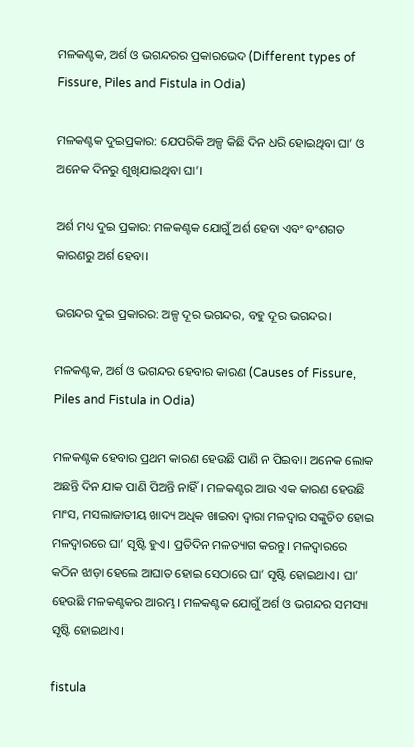ମଳକଣ୍ଟକ, ଅର୍ଶ ଓ ଭଗନ୍ଦରର ପ୍ରକାରଭେଦ (Different types of Fissure, Piles and Fistula in Odia)

ମଳକଣ୍ଟକ ଦୁଇପ୍ରକାର: ଯେପରିକି ଅଳ୍ପ କିଛି ଦିନ ଧରି ହୋଇଥିବା ଘା’ ଓ ଅନେକ ଦିନରୁ ଶୁଖିଯାଇଥିବା ଘା’।

ଅର୍ଶ ମଧ୍ୟ ଦୁଇ ପ୍ରକାର: ମଳକଣ୍ଟକ ଯୋଗୁଁ ଅର୍ଶ ହେବା ଏବଂ ବଂଶଗତ କାରଣରୁ ଅର୍ଶ ହେବା।

ଭଗନ୍ଦର ଦୁଇ ପ୍ରକାରର: ଅଳ୍ପ ଦୂର ଭଗନ୍ଦର, ବହୁ ଦୂର ଭଗନ୍ଦର।

ମଳକଣ୍ଟକ, ଅର୍ଶ ଓ ଭଗନ୍ଦର ହେବାର କାରଣ (Causes of Fissure, Piles and Fistula in Odia)

ମଳକଣ୍ଟକ ହେବାର ପ୍ରଥମ କାରଣ ହେଉଛି ପାଣି ନ ପିଇବା। ଅନେକ ଲୋକ ଅଛନ୍ତି ଦିନ ଯାକ ପାଣି ପିଅନ୍ତି ନାହିଁ। ମଳକଣ୍ଟର ଆଉ ଏକ କାରଣ ହେଉଛି ମାଂସ, ମସଲାଜାତୀୟ ଖାଦ୍ୟ ଅଧିକ ଖାଇବା ଦ୍ୱାରା ମଳଦ୍ୱାର ସଙ୍କୁଚିତ ହୋଇ ମଳଦ୍ୱାରରେ ଘା’ ସୃଷ୍ଟି ହୁଏ। ପ୍ରତିଦିନ ମଳତ୍ୟାଗ କରନ୍ତୁ। ମଳଦ୍ୱାରରେ କଠିନ ଝାଡ଼ା ହେଲେ ଆଘାତ ହୋଇ ସେଠାରେ ଘା’ ସୃଷ୍ଟି ହୋଇଥାଏ। ଘା’ ହେଉଛି ମଳକଣ୍ଟକର ଆରମ୍ଭ। ମଳକଣ୍ଟକ ଯୋଗୁଁ ଅର୍ଶ ଓ ଭଗନ୍ଦର ସମସ୍ୟା ସୃଷ୍ଟି ହୋଇଥାଏ।

fistula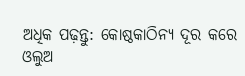ଅଧିକ ପଢ଼ନ୍ତୁ: କୋଷ୍ଠକାଠିନ୍ୟ ଦୂର କରେ ଓଲୁଅ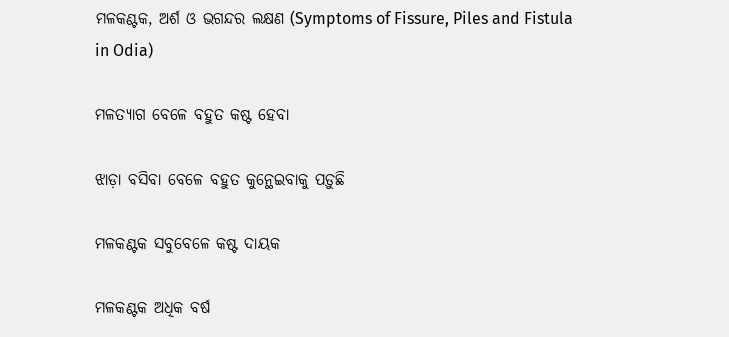ମଳକଣ୍ଟକ, ଅର୍ଶ ଓ ଭଗନ୍ଦର ଲକ୍ଷଣ (Symptoms of Fissure, Piles and Fistula in Odia)

ମଳତ୍ୟାଗ ବେଳେ ବହୁତ କଷ୍ଟ ହେବା

ଝାଡ଼ା ବସିବା ବେଳେ ବହୁତ କୁନ୍ଥେଇବାକୁ ପଡ଼ୁଛି

ମଳକଣ୍ଟକ ସବୁବେଳେ କଷ୍ଟ ଦାୟକ

ମଳକଣ୍ଟକ ଅଧିକ ବର୍ଷ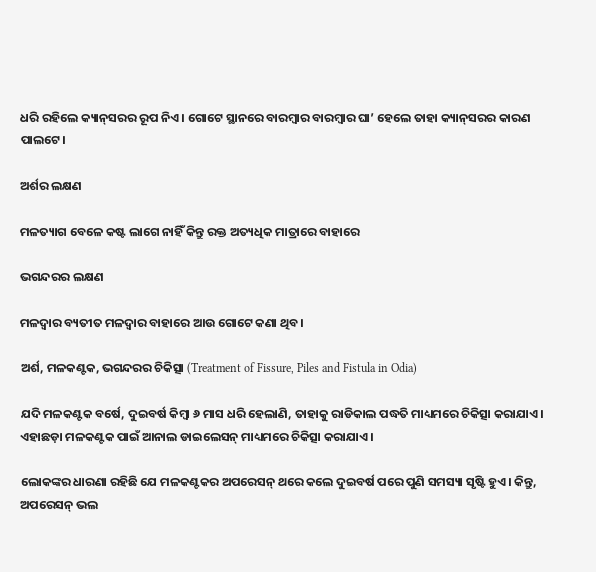ଧରି ରହିଲେ କ୍ୟାନ୍‌ସରର ରୂପ ନିଏ। ଗୋଟେ ସ୍ଥାନରେ ବାରମ୍ବାର ବାରମ୍ବାର ଘା’ ହେଲେ ତାହା କ୍ୟାନ୍‌ସରର କାରଣ ପାଲଟେ।

ଅର୍ଶର ଲକ୍ଷଣ

ମଳତ୍ୟାଗ ବେଳେ କଷ୍ଟ ଲାଗେ ନାହିଁ କିନ୍ତୁ ରକ୍ତ ଅତ୍ୟଧିକ ମାତ୍ରାରେ ବାହାରେ

ଭଗନ୍ଦରର ଲକ୍ଷଣ

ମଳଦ୍ୱାର ବ୍ୟତୀତ ମଳଦ୍ୱାର ବାହାରେ ଆଉ ଗୋଟେ କଣା ଥିବ।

ଅର୍ଶ, ମଳକଣ୍ଟକ, ଭଗନ୍ଦରର ଚିକିତ୍ସା (Treatment of Fissure, Piles and Fistula in Odia)

ଯଦି ମଳକଣ୍ଟକ ବର୍ଷେ, ଦୁଇବର୍ଷ କିମ୍ବା ୬ ମାସ ଧରି ହେଲାଣି, ତାହାକୁ ରାଡିକାଲ ପଦ୍ଧତି ମାଧ୍ୟମରେ ଚିକିତ୍ସା କରାଯାଏ। ଏହାଛଡ଼ା ମଳକଣ୍ଟକ ପାଇଁ ଆନାଲ ଡାଇଲେସନ୍‌ ମାଧ୍ୟମରେ ଚିକିତ୍ସା କରାଯାଏ।

ଲୋକଙ୍କର ଧାରଣା ରହିଛି ଯେ ମଳକଣ୍ଟକର ଅପରେସନ୍‌ ଥରେ କଲେ ଦୁଇବର୍ଷ ପରେ ପୁଣି ସମସ୍ୟା ସୃଷ୍ଟି ହୁଏ। କିନ୍ତୁ, ଅପରେସନ୍‌ ଭଲ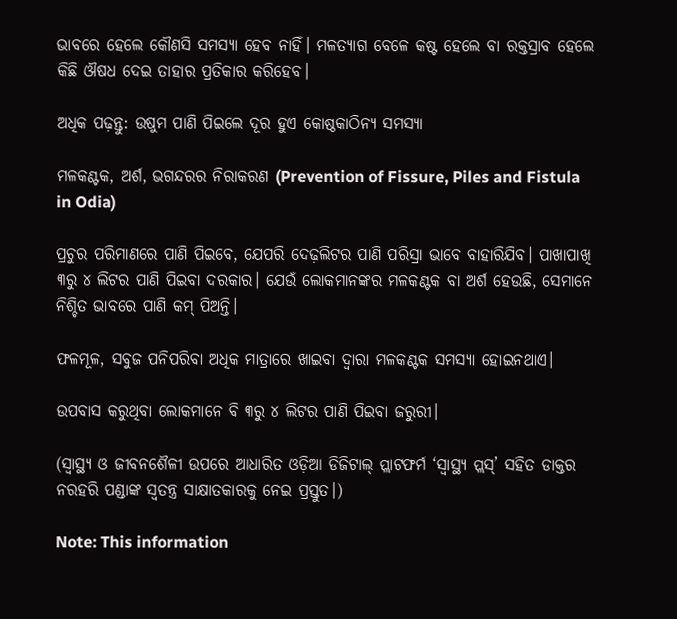ଭାବରେ ହେଲେ କୌଣସି ସମସ୍ୟା ହେବ ନାହିଁ। ମଳତ୍ୟାଗ ବେଳେ କଷ୍ଟ ହେଲେ ବା ରକ୍ତସ୍ରାବ ହେଲେ କିଛି ଔଷଧ ଦେଇ ତାହାର ପ୍ରତିକାର କରିହେବ।

ଅଧିକ ପଢ଼ନ୍ତୁ: ଉଷୁମ ପାଣି ପିଇଲେ ଦୂର ହୁଏ କୋଷ୍ଠକାଠିନ୍ୟ ସମସ୍ୟା

ମଳକଣ୍ଟକ, ଅର୍ଶ, ଭଗନ୍ଦରର ନିରାକରଣ (Prevention of Fissure, Piles and Fistula in Odia)

ପ୍ରଚୁର ପରିମାଣରେ ପାଣି ପିଇବେ, ଯେପରି ଦେଢ଼ଲିଟର ପାଣି ପରିସ୍ରା ଭାବେ ବାହାରିଯିବ। ପାଖାପାଖି ୩ରୁ ୪ ଲିଟର ପାଣି ପିଇବା ଦରକାର। ଯେଉଁ ଲୋକମାନଙ୍କର ମଳକଣ୍ଟକ ବା ଅର୍ଶ ହେଉଛି, ସେମାନେ ନିଶ୍ଚିତ ଭାବରେ ପାଣି କମ୍‌ ପିଅନ୍ତି।

ଫଳମୂଳ, ସବୁଜ ପନିପରିବା ଅଧିକ ମାତ୍ରାରେ ଖାଇବା ଦ୍ୱାରା ମଳକଣ୍ଟକ ସମସ୍ୟା ହୋଇନଥାଏ।

ଉପବାସ କରୁଥିବା ଲୋକମାନେ ବି ୩ରୁ ୪ ଲିଟର ପାଣି ପିଇବା ଜରୁରୀ।

(ସ୍ୱାସ୍ଥ୍ୟ ଓ ଜୀବନଶୈଳୀ ଉପରେ ଆଧାରିତ ଓଡ଼ିଆ ଡିଜିଟାଲ୍‌ ପ୍ଲାଟଫର୍ମ ‘ସ୍ୱାସ୍ଥ୍ୟ ପ୍ଲସ୍’ ସହିତ ଡାକ୍ତର ନରହରି ପଣ୍ଡାଙ୍କ ସ୍ୱତନ୍ତ୍ର ସାକ୍ଷାତକାରକୁ ନେଇ ପ୍ରସ୍ତୁତ।)

Note: This information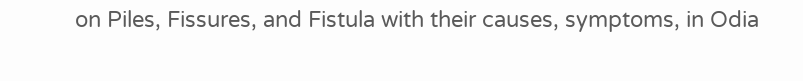on Piles, Fissures, and Fistula with their causes, symptoms, in Odia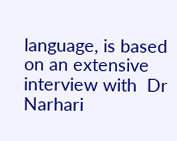language, is based on an extensive interview with  Dr Narhari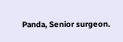Panda, Senior surgeon.